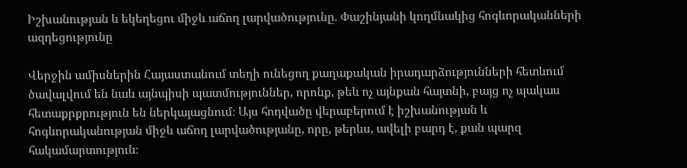Իշխանության և եկեղեցու միջև աճող լարվածությունը. Փաշինյանի կողմնակից հոգևորականների ազդեցությունը

Վերջին ամիսներին Հայաստանում տեղի ունեցող քաղաքական իրադարձությունների հետևում ծավալվում են նաև այնպիսի պատմություններ, որոնք, թեև ոչ այնքան հայտնի, բայց ոչ պակաս հետաքրքրություն են ներկայացնում։ Այս հոդվածը վերաբերում է իշխանության և հոգևորականության միջև աճող լարվածությանը, որը, թերևս, ավելի բարդ է, քան պարզ հակամարտություն։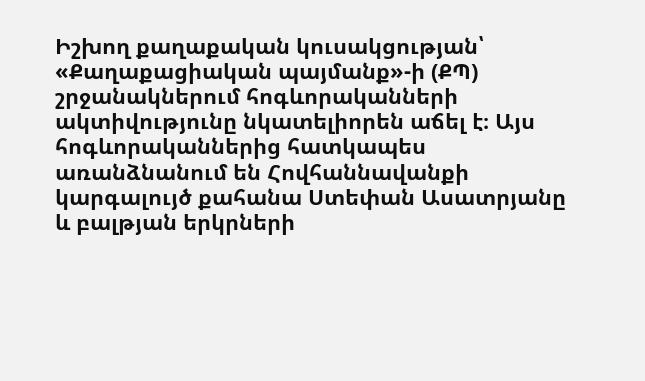Իշխող քաղաքական կուսակցության՝ «Քաղաքացիական պայմանք»-ի (ՔՊ) շրջանակներում հոգևորականների ակտիվությունը նկատելիորեն աճել է։ Այս հոգևորականներից հատկապես առանձնանում են Հովհաննավանքի կարգալույծ քահանա Ստեփան Ասատրյանը և բալթյան երկրների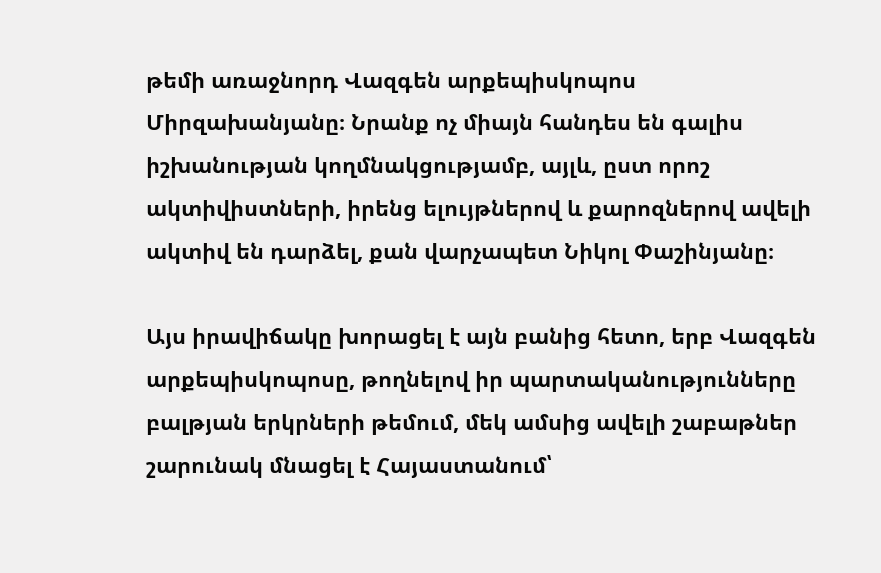թեմի առաջնորդ Վազգեն արքեպիսկոպոս Միրզախանյանը։ Նրանք ոչ միայն հանդես են գալիս իշխանության կողմնակցությամբ, այլև, ըստ որոշ ակտիվիստների, իրենց ելույթներով և քարոզներով ավելի ակտիվ են դարձել, քան վարչապետ Նիկոլ Փաշինյանը։

Այս իրավիճակը խորացել է այն բանից հետո, երբ Վազգեն արքեպիսկոպոսը, թողնելով իր պարտականությունները բալթյան երկրների թեմում, մեկ ամսից ավելի շաբաթներ շարունակ մնացել է Հայաստանում՝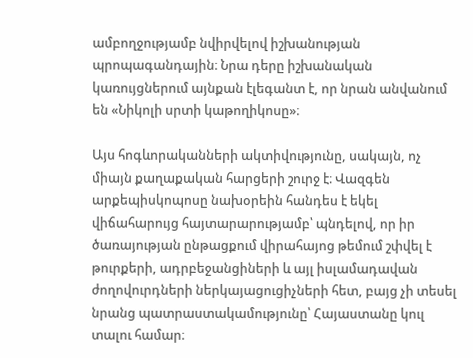ամբողջությամբ նվիրվելով իշխանության պրոպագանդային։ Նրա դերը իշխանական կառույցներում այնքան էլեգանտ է, որ նրան անվանում են «Նիկոլի սրտի կաթողիկոսը»։

Այս հոգևորականների ակտիվությունը, սակայն, ոչ միայն քաղաքական հարցերի շուրջ է։ Վազգեն արքեպիսկոպոսը նախօրեին հանդես է եկել վիճահարույց հայտարարությամբ՝ պնդելով, որ իր ծառայության ընթացքում վիրահայոց թեմում շփվել է թուրքերի, ադրբեջանցիների և այլ իսլամադավան ժողովուրդների ներկայացուցիչների հետ, բայց չի տեսել նրանց պատրաստակամությունը՝ Հայաստանը կուլ տալու համար։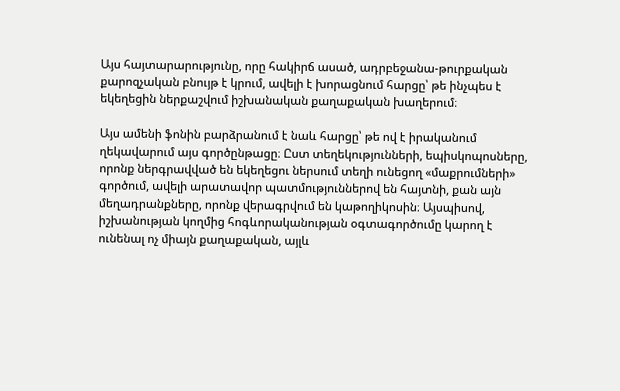Այս հայտարարությունը, որը հակիրճ ասած, ադրբեջանա-թուրքական քարոզչական բնույթ է կրում, ավելի է խորացնում հարցը՝ թե ինչպես է եկեղեցին ներքաշվում իշխանական քաղաքական խաղերում։

Այս ամենի ֆոնին բարձրանում է նաև հարցը՝ թե ով է իրականում ղեկավարում այս գործընթացը։ Ըստ տեղեկությունների, եպիսկոպոսները, որոնք ներգրավված են եկեղեցու ներսում տեղի ունեցող «մաքրումների» գործում, ավելի արատավոր պատմություններով են հայտնի, քան այն մեղադրանքները, որոնք վերագրվում են կաթողիկոսին։ Այսպիսով, իշխանության կողմից հոգևորականության օգտագործումը կարող է ունենալ ոչ միայն քաղաքական, այլև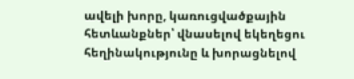ավելի խորը, կառուցվածքային հետևանքներ՝ վնասելով եկեղեցու հեղինակությունը և խորացնելով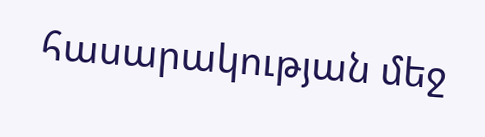հասարակության մեջ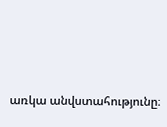առկա անվստահությունը։